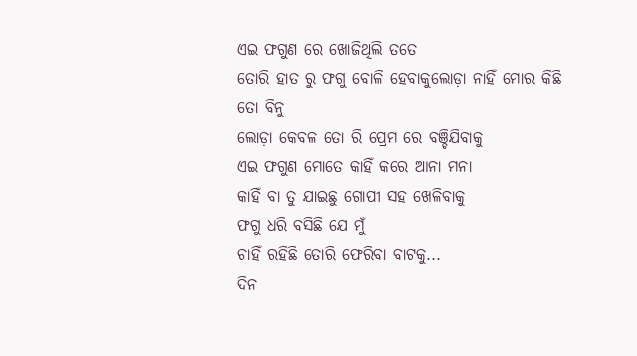ଏଇ ଫଗୁଣ ରେ ଖୋଜିଥିଲି ତତେ
ତୋରି ହାତ ରୁ ଫଗୁ ବୋଳି ହେବାକୁଲୋଡ଼ା ନାହିଁ ମୋର କିଛି ତୋ ବିନୁ
ଲୋଡ଼ା କେବଳ ତୋ ରି ପ୍ରେମ ରେ ବଞ୍ଚିଯିବାକୁ
ଏଇ ଫଗୁଣ ମୋତେ କାହିଁ କରେ ଆନା ମନା
କାହିଁ ବା ତୁ ଯାଇଛୁ ଗୋପୀ ସହ ଖେଳିବାକୁ
ଫଗୁ ଧରି ବସିଛି ଯେ ମୁଁ
ଚାହିଁ ରହିଛି ତୋରି ଫେରିବା ବାଟକୁ...
ଦିନ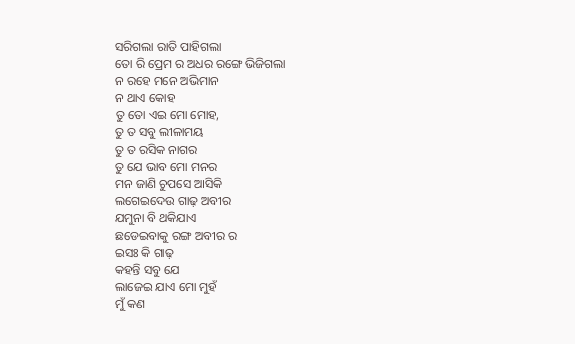ସରିଗଲା ରାତି ପାହିଗଲା
ତୋ ରି ପ୍ରେମ ର ଅଧର ରଙ୍ଗେ ଭିଜିଗଲା
ନ ରହେ ମନେ ଅଭିମାନ
ନ ଥାଏ କୋହ
ତୁ ତୋ ଏଇ ମୋ ମୋହ,
ତୁ ତ ସବୁ ଲୀଳାମୟ
ତୁ ତ ରସିକ ନାଗର
ତୁ ଯେ ଭାବ ମୋ ମନର
ମନ ଜାଣି ଚୁପସେ ଆସିକି
ଲଗେଇଦେଉ ଗାଢ଼ ଅବୀର
ଯମୁନା ବି ଥକିଯାଏ
ଛଡେଇବାକୁ ରଙ୍ଗ ଅବୀର ର
ଇସଃ କି ଗାଢ଼
କହନ୍ତି ସବୁ ଯେ
ଲାଜେଇ ଯାଏ ମୋ ମୁହଁ
ମୁଁ କଣ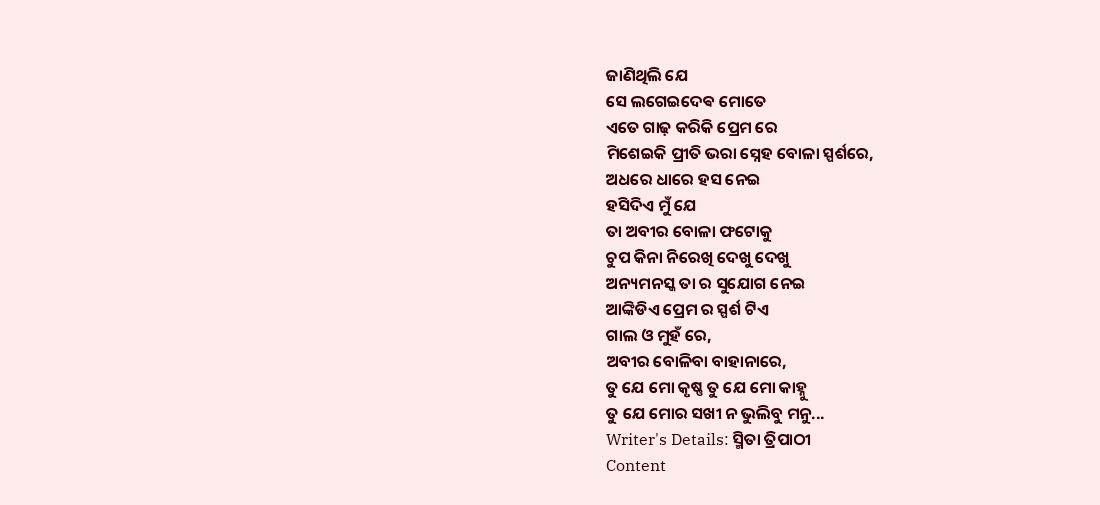ଜାଣିଥିଲି ଯେ
ସେ ଲଗେଇଦେଵ ମୋତେ
ଏତେ ଗାଢ଼ କରିକି ପ୍ରେମ ରେ
ମିଶେଇକି ପ୍ରୀତି ଭରା ସ୍ନେହ ବୋଳା ସ୍ପର୍ଶରେ,
ଅଧରେ ଧାରେ ହସ ନେଇ
ହସିଦିଏ ମୁଁ ଯେ
ତା ଅବୀର ବୋଳା ଫଟୋକୁ
ଚୁପ କିନା ନିରେଖି ଦେଖୁ ଦେଖୁ
ଅନ୍ୟମନସ୍କ ତା ର ସୁଯୋଗ ନେଇ
ଆଙ୍କିଡିଏ ପ୍ରେମ ର ସ୍ପର୍ଶ ଟିଏ
ଗାଲ ଓ ମୁହଁ ରେ,
ଅବୀର ବୋଳିବା ବାହାନାରେ,
ତୁ ଯେ ମୋ କୃଷ୍ଣ ତୁ ଯେ ମୋ କାହ୍ନୁ
ତୁ ଯେ ମୋର ସଖୀ ନ ଭୁଲିବୁ ମନୁ...
Writer's Details: ସ୍ମିତା ତ୍ରିପାଠୀ
Content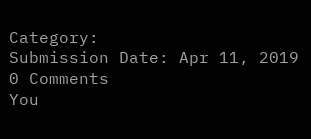Category:
Submission Date: Apr 11, 2019
0 Comments
You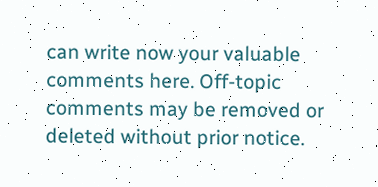can write now your valuable comments here. Off-topic comments may be removed or deleted without prior notice.